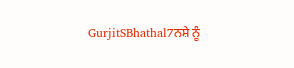GurjitSBhathal7ਨਸ਼ੇ ਨੂੰ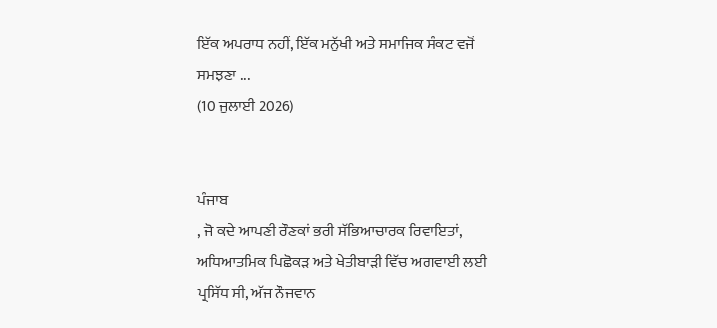ਇੱਕ ਅਪਰਾਧ ਨਹੀਂ, ਇੱਕ ਮਨੁੱਖੀ ਅਤੇ ਸਮਾਜਿਕ ਸੰਕਟ ਵਜੋਂ ਸਮਝਣਾ ...
(10 ਜੁਲਾਈ 2026)


ਪੰਜਾਬ
, ਜੋ ਕਦੇ ਆਪਣੀ ਰੌਣਕਾਂ ਭਰੀ ਸੱਭਿਆਚਾਰਕ ਰਿਵਾਇਤਾਂ, ਅਧਿਆਤਮਿਕ ਪਿਛੋਕੜ ਅਤੇ ਖੇਤੀਬਾੜੀ ਵਿੱਚ ਅਗਵਾਈ ਲਈ ਪ੍ਰਸਿੱਧ ਸੀ, ਅੱਜ ਨੌਜਵਾਨ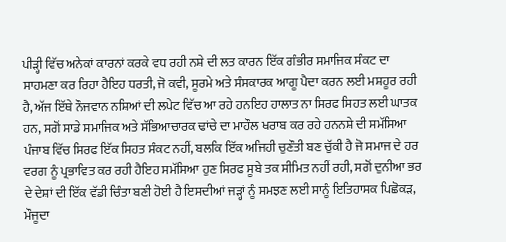ਪੀੜ੍ਹੀ ਵਿੱਚ ਅਨੇਕਾਂ ਕਾਰਨਾਂ ਕਰਕੇ ਵਧ ਰਹੀ ਨਸ਼ੇ ਦੀ ਲਤ ਕਾਰਨ ਇੱਕ ਗੰਭੀਰ ਸਮਾਜਿਕ ਸੰਕਟ ਦਾ ਸਾਹਮਣਾ ਕਰ ਰਿਹਾ ਹੈਇਹ ਧਰਤੀ, ਜੋ ਕਵੀ, ਸੂਰਮੇ ਅਤੇ ਸੰਸਕਾਰਕ ਆਗੂ ਪੈਦਾ ਕਰਨ ਲਈ ਮਸ਼ਹੂਰ ਰਹੀ ਹੈ, ਅੱਜ ਇੱਥੇ ਨੌਜਵਾਨ ਨਸ਼ਿਆਂ ਦੀ ਲਪੇਟ ਵਿੱਚ ਆ ਰਹੇ ਹਨਇਹ ਹਾਲਾਤ ਨਾ ਸਿਰਫ ਸਿਹਤ ਲਈ ਘਾਤਕ ਹਨ, ਸਗੋਂ ਸਾਡੇ ਸਮਾਜਿਕ ਅਤੇ ਸੱਭਿਆਚਾਰਕ ਢਾਂਚੇ ਦਾ ਮਾਹੌਲ ਖਰਾਬ ਕਰ ਰਹੇ ਹਨਨਸ਼ੇ ਦੀ ਸਮੱਸਿਆ ਪੰਜਾਬ ਵਿੱਚ ਸਿਰਫ ਇੱਕ ਸਿਹਤ ਸੰਕਟ ਨਹੀਂ, ਬਲਕਿ ਇੱਕ ਅਜਿਹੀ ਚੁਣੌਤੀ ਬਣ ਚੁੱਕੀ ਹੈ ਜੋ ਸਮਾਜ ਦੇ ਹਰ ਵਰਗ ਨੂੰ ਪ੍ਰਭਾਵਿਤ ਕਰ ਰਹੀ ਹੈਇਹ ਸਮੱਸਿਆ ਹੁਣ ਸਿਰਫ ਸੂਬੇ ਤਕ ਸੀਮਿਤ ਨਹੀਂ ਰਹੀ, ਸਗੋਂ ਦੁਨੀਆ ਭਰ ਦੇ ਦੇਸ਼ਾਂ ਦੀ ਇੱਕ ਵੱਡੀ ਚਿੰਤਾ ਬਣੀ ਹੋਈ ਹੈ ਇਸਦੀਆਂ ਜੜ੍ਹਾਂ ਨੂੰ ਸਮਝਣ ਲਈ ਸਾਨੂੰ ਇਤਿਹਾਸਕ ਪਿਛੋਕੜ, ਮੌਜੂਦਾ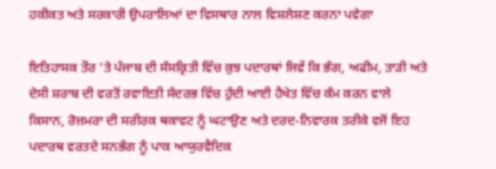ਹਕੀਕਤ ਅਤੇ ਸਰਕਾਰੀ ਉਪਰਾਲਿਆਂ ਦਾ ਵਿਸਥਾਰ ਨਾਲ ਵਿਸ਼ਲੇਸ਼ਣ ਕਰਨਾ ਪਵੇਗਾ

ਇਤਿਹਾਸਕ ਤੌਰ ’ਤੇ ਪੰਜਾਬ ਦੀ ਸੰਸਕ੍ਰਿਤੀ ਵਿੱਚ ਕੁਝ ਪਦਾਰਥਾਂ ਜਿਵੇਂ ਕਿ ਭੰਗ, ਅਫੀਮ, ਤਾੜੀ ਅਤੇ ਦੇਸੀ ਸ਼ਰਾਬ ਦੀ ਵਰਤੋਂ ਰਵਾਇਤੀ ਸੰਦਰਭ ਵਿੱਚ ਹੁੰਦੀ ਆਈ ਹੈਖੇਤ ਵਿੱਚ ਕੰਮ ਕਰਨ ਵਾਲੇ ਕਿਸਾਨ, ਰੋਜ਼ਮਰਾ ਦੀ ਸਰੀਰਕ ਥਕਾਵਟ ਨੂੰ ਘਟਾਉਣ ਅਤੇ ਦਰਦ-ਨਿਵਾਰਕ ਤਰੀਕੇ ਵਜੋਂ ਇਹ ਪਦਾਰਥ ਵਰਤਦੇ ਸਨਭੰਗ ਨੂੰ ਪਾਕ ਆਯੁਰਵੈਦਿਕ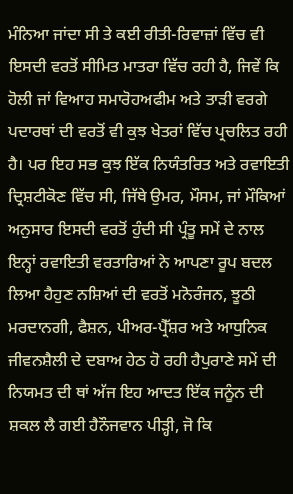ਮੰਨਿਆ ਜਾਂਦਾ ਸੀ ਤੇ ਕਈ ਰੀਤੀ-ਰਿਵਾਜ਼ਾਂ ਵਿੱਚ ਵੀ ਇਸਦੀ ਵਰਤੋਂ ਸੀਮਿਤ ਮਾਤਰਾ ਵਿੱਚ ਰਹੀ ਹੈ, ਜਿਵੇਂ ਕਿ ਹੋਲੀ ਜਾਂ ਵਿਆਹ ਸਮਾਰੋਹਅਫੀਮ ਅਤੇ ਤਾੜੀ ਵਰਗੇ ਪਦਾਰਥਾਂ ਦੀ ਵਰਤੋਂ ਵੀ ਕੁਝ ਖੇਤਰਾਂ ਵਿੱਚ ਪ੍ਰਚਲਿਤ ਰਹੀ ਹੈ। ਪਰ ਇਹ ਸਭ ਕੁਝ ਇੱਕ ਨਿਯੰਤਰਿਤ ਅਤੇ ਰਵਾਇਤੀ ਦ੍ਰਿਸ਼ਟੀਕੋਣ ਵਿੱਚ ਸੀ, ਜਿੱਥੇ ਉਮਰ, ਮੌਸਮ, ਜਾਂ ਮੌਕਿਆਂ ਅਨੁਸਾਰ ਇਸਦੀ ਵਰਤੋਂ ਹੁੰਦੀ ਸੀ ਪ੍ਰੰਤੂ ਸਮੇਂ ਦੇ ਨਾਲ ਇਨ੍ਹਾਂ ਰਵਾਇਤੀ ਵਰਤਾਰਿਆਂ ਨੇ ਆਪਣਾ ਰੂਪ ਬਦਲ ਲਿਆ ਹੈਹੁਣ ਨਸ਼ਿਆਂ ਦੀ ਵਰਤੋਂ ਮਨੋਰੰਜਨ, ਝੂਠੀ ਮਰਦਾਨਗੀ, ਫੈਸ਼ਨ, ਪੀਅਰ-ਪ੍ਰੈੱਸ਼ਰ ਅਤੇ ਆਧੁਨਿਕ ਜੀਵਨਸ਼ੈਲੀ ਦੇ ਦਬਾਅ ਹੇਠ ਹੋ ਰਹੀ ਹੈਪੁਰਾਣੇ ਸਮੇਂ ਦੀ ਨਿਯਮਤ ਦੀ ਥਾਂ ਅੱਜ ਇਹ ਆਦਤ ਇੱਕ ਜਨੂੰਨ ਦੀ ਸ਼ਕਲ ਲੈ ਗਈ ਹੈਨੌਜਵਾਨ ਪੀੜ੍ਹੀ, ਜੋ ਕਿ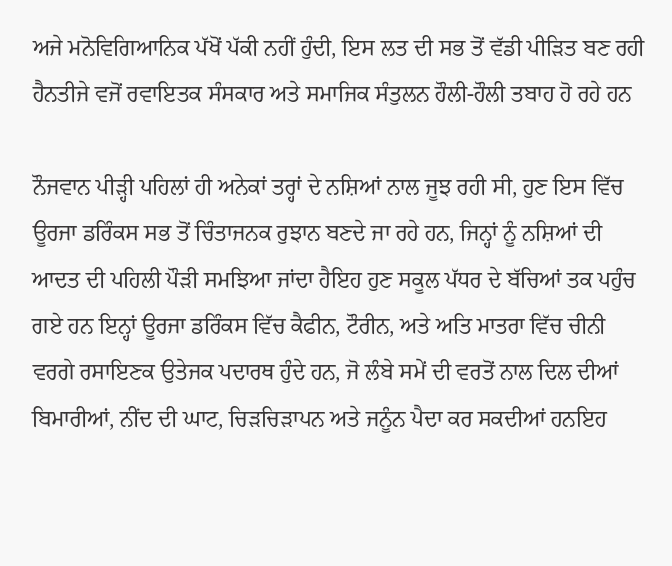ਅਜੇ ਮਨੋਵਿਗਿਆਨਿਕ ਪੱਖੋਂ ਪੱਕੀ ਨਹੀਂ ਹੁੰਦੀ, ਇਸ ਲਤ ਦੀ ਸਭ ਤੋਂ ਵੱਡੀ ਪੀੜਿਤ ਬਣ ਰਹੀ ਹੈਨਤੀਜੇ ਵਜੋਂ ਰਵਾਇਤਕ ਸੰਸਕਾਰ ਅਤੇ ਸਮਾਜਿਕ ਸੰਤੁਲਨ ਹੌਲੀ-ਹੌਲੀ ਤਬਾਹ ਹੋ ਰਹੇ ਹਨ

ਨੌਜਵਾਨ ਪੀੜ੍ਹੀ ਪਹਿਲਾਂ ਹੀ ਅਨੇਕਾਂ ਤਰ੍ਹਾਂ ਦੇ ਨਸ਼ਿਆਂ ਨਾਲ ਜੂਝ ਰਹੀ ਸੀ, ਹੁਣ ਇਸ ਵਿੱਚ ਊਰਜਾ ਡਰਿੰਕਸ ਸਭ ਤੋਂ ਚਿੰਤਾਜਨਕ ਰੁਝਾਨ ਬਣਦੇ ਜਾ ਰਹੇ ਹਨ, ਜਿਨ੍ਹਾਂ ਨੂੰ ਨਸ਼ਿਆਂ ਦੀ ਆਦਤ ਦੀ ਪਹਿਲੀ ਪੌੜੀ ਸਮਝਿਆ ਜਾਂਦਾ ਹੈਇਹ ਹੁਣ ਸਕੂਲ ਪੱਧਰ ਦੇ ਬੱਚਿਆਂ ਤਕ ਪਹੁੰਚ ਗਏ ਹਨ ਇਨ੍ਹਾਂ ਊਰਜਾ ਡਰਿੰਕਸ ਵਿੱਚ ਕੈਫੀਨ, ਟੌਰੀਨ, ਅਤੇ ਅਤਿ ਮਾਤਰਾ ਵਿੱਚ ਚੀਨੀ ਵਰਗੇ ਰਸਾਇਣਕ ਉਤੇਜਕ ਪਦਾਰਥ ਹੁੰਦੇ ਹਨ, ਜੋ ਲੰਬੇ ਸਮੇਂ ਦੀ ਵਰਤੋਂ ਨਾਲ ਦਿਲ ਦੀਆਂ ਬਿਮਾਰੀਆਂ, ਨੀਂਦ ਦੀ ਘਾਟ, ਚਿੜਚਿੜਾਪਨ ਅਤੇ ਜਨੂੰਨ ਪੈਦਾ ਕਰ ਸਕਦੀਆਂ ਹਨਇਹ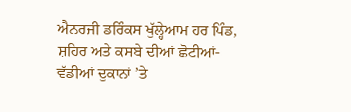ਐਨਰਜੀ ਡਰਿੰਕਸ ਖੁੱਲ੍ਹੇਆਮ ਹਰ ਪਿੰਡ, ਸ਼ਹਿਰ ਅਤੇ ਕਸਬੇ ਦੀਆਂ ਛੋਟੀਆਂ-ਵੱਡੀਆਂ ਦੁਕਾਨਾਂ ’ਤੇ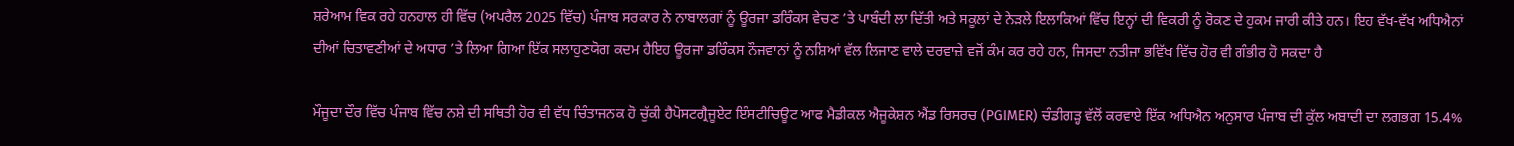ਸ਼ਰੇਆਮ ਵਿਕ ਰਹੇ ਹਨਹਾਲ ਹੀ ਵਿੱਚ (ਅਪਰੈਲ 2025 ਵਿੱਚ) ਪੰਜਾਬ ਸਰਕਾਰ ਨੇ ਨਾਬਾਲਗਾਂ ਨੂੰ ਊਰਜਾ ਡਰਿੰਕਸ ਵੇਚਣ ’ਤੇ ਪਾਬੰਦੀ ਲਾ ਦਿੱਤੀ ਅਤੇ ਸਕੂਲਾਂ ਦੇ ਨੇੜਲੇ ਇਲਾਕਿਆਂ ਵਿੱਚ ਇਨ੍ਹਾਂ ਦੀ ਵਿਕਰੀ ਨੂੰ ਰੋਕਣ ਦੇ ਹੁਕਮ ਜਾਰੀ ਕੀਤੇ ਹਨ। ਇਹ ਵੱਖ-ਵੱਖ ਅਧਿਐਨਾਂ ਦੀਆਂ ਚਿਤਾਵਣੀਆਂ ਦੇ ਅਧਾਰ ’ਤੇ ਲਿਆ ਗਿਆ ਇੱਕ ਸਲਾਹੁਣਯੋਗ ਕਦਮ ਹੈਇਹ ਊਰਜਾ ਡਰਿੰਕਸ ਨੌਜਵਾਨਾਂ ਨੂੰ ਨਸ਼ਿਆਂ ਵੱਲ ਲਿਜਾਣ ਵਾਲੇ ਦਰਵਾਜ਼ੇ ਵਜੋਂ ਕੰਮ ਕਰ ਰਹੇ ਹਨ, ਜਿਸਦਾ ਨਤੀਜਾ ਭਵਿੱਖ ਵਿੱਚ ਹੋਰ ਵੀ ਗੰਭੀਰ ਹੋ ਸਕਦਾ ਹੈ

ਮੌਜੂਦਾ ਦੌਰ ਵਿੱਚ ਪੰਜਾਬ ਵਿੱਚ ਨਸ਼ੇ ਦੀ ਸਥਿਤੀ ਹੋਰ ਵੀ ਵੱਧ ਚਿੰਤਾਜਨਕ ਹੋ ਚੁੱਕੀ ਹੈਪੋਸਟਗ੍ਰੈਜੂਏਟ ਇੰਸਟੀਚਿਊਟ ਆਫ ਮੈਡੀਕਲ ਐਜੂਕੇਸ਼ਨ ਐਂਡ ਰਿਸਰਚ (PGIMER) ਚੰਡੀਗੜ੍ਹ ਵੱਲੋਂ ਕਰਵਾਏ ਇੱਕ ਅਧਿਐਨ ਅਨੁਸਾਰ ਪੰਜਾਬ ਦੀ ਕੁੱਲ ਅਬਾਦੀ ਦਾ ਲਗਭਗ 15.4%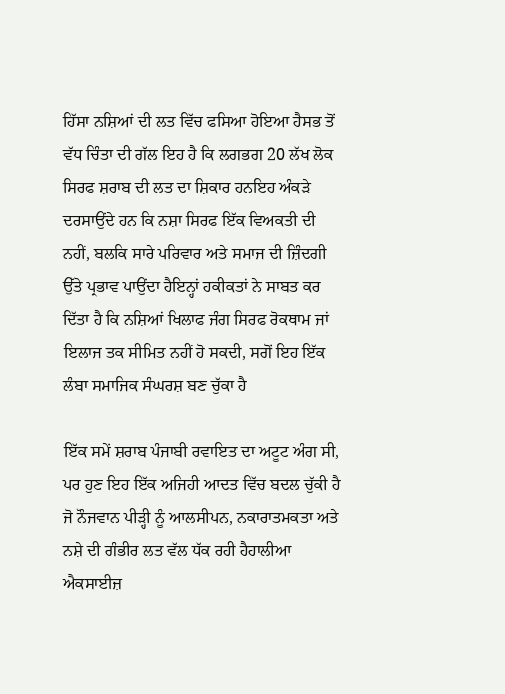ਹਿੱਸਾ ਨਸ਼ਿਆਂ ਦੀ ਲਤ ਵਿੱਚ ਫਸਿਆ ਹੋਇਆ ਹੈਸਭ ਤੋਂ ਵੱਧ ਚਿੰਤਾ ਦੀ ਗੱਲ ਇਹ ਹੈ ਕਿ ਲਗਭਗ 20 ਲੱਖ ਲੋਕ ਸਿਰਫ ਸ਼ਰਾਬ ਦੀ ਲਤ ਦਾ ਸ਼ਿਕਾਰ ਹਨਇਹ ਅੰਕੜੇ ਦਰਸਾਉਂਦੇ ਹਨ ਕਿ ਨਸ਼ਾ ਸਿਰਫ ਇੱਕ ਵਿਅਕਤੀ ਦੀ ਨਹੀਂ, ਬਲਕਿ ਸਾਰੇ ਪਰਿਵਾਰ ਅਤੇ ਸਮਾਜ ਦੀ ਜ਼ਿੰਦਗੀ ਉੱਤੇ ਪ੍ਰਭਾਵ ਪਾਉਂਦਾ ਹੈਇਨ੍ਹਾਂ ਹਕੀਕਤਾਂ ਨੇ ਸਾਬਤ ਕਰ ਦਿੱਤਾ ਹੈ ਕਿ ਨਸ਼ਿਆਂ ਖਿਲਾਫ ਜੰਗ ਸਿਰਫ ਰੋਕਥਾਮ ਜਾਂ ਇਲਾਜ ਤਕ ਸੀਮਿਤ ਨਹੀਂ ਹੋ ਸਕਦੀ, ਸਗੋਂ ਇਹ ਇੱਕ ਲੰਬਾ ਸਮਾਜਿਕ ਸੰਘਰਸ਼ ਬਣ ਚੁੱਕਾ ਹੈ

ਇੱਕ ਸਮੇਂ ਸ਼ਰਾਬ ਪੰਜਾਬੀ ਰਵਾਇਤ ਦਾ ਅਟੂਟ ਅੰਗ ਸੀ, ਪਰ ਹੁਣ ਇਹ ਇੱਕ ਅਜਿਹੀ ਆਦਤ ਵਿੱਚ ਬਦਲ ਚੁੱਕੀ ਹੈ ਜੋ ਨੌਜਵਾਨ ਪੀੜ੍ਹੀ ਨੂੰ ਆਲਸੀਪਨ, ਨਕਾਰਾਤਮਕਤਾ ਅਤੇ ਨਸ਼ੇ ਦੀ ਗੰਭੀਰ ਲਤ ਵੱਲ ਧੱਕ ਰਹੀ ਹੈਹਾਲੀਆ ਐਕਸਾਈਜ਼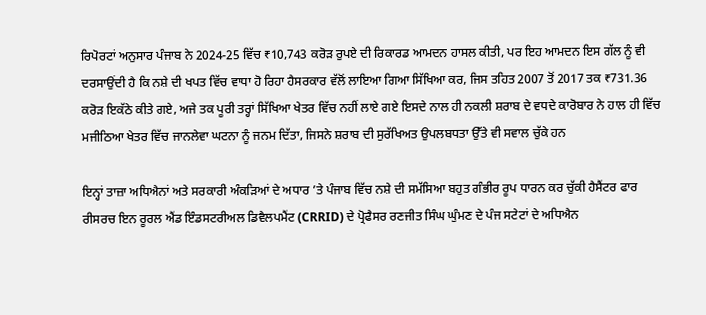ਰਿਪੋਰਟਾਂ ਅਨੁਸਾਰ ਪੰਜਾਬ ਨੇ 2024-25 ਵਿੱਚ ₹10,743 ਕਰੋੜ ਰੁਪਏ ਦੀ ਰਿਕਾਰਡ ਆਮਦਨ ਹਾਸਲ ਕੀਤੀ, ਪਰ ਇਹ ਆਮਦਨ ਇਸ ਗੱਲ ਨੂੰ ਵੀ ਦਰਸਾਉਂਦੀ ਹੈ ਕਿ ਨਸ਼ੇ ਦੀ ਖਪਤ ਵਿੱਚ ਵਾਧਾ ਹੋ ਰਿਹਾ ਹੈਸਰਕਾਰ ਵੱਲੋਂ ਲਾਇਆ ਗਿਆ ਸਿੱਖਿਆ ਕਰ, ਜਿਸ ਤਹਿਤ 2007 ਤੋਂ 2017 ਤਕ ₹731.36 ਕਰੋੜ ਇਕੱਠੇ ਕੀਤੇ ਗਏ, ਅਜੇ ਤਕ ਪੂਰੀ ਤਰ੍ਹਾਂ ਸਿੱਖਿਆ ਖੇਤਰ ਵਿੱਚ ਨਹੀਂ ਲਾਏ ਗਏ ਇਸਦੇ ਨਾਲ ਹੀ ਨਕਲੀ ਸ਼ਰਾਬ ਦੇ ਵਧਦੇ ਕਾਰੋਬਾਰ ਨੇ ਹਾਲ ਹੀ ਵਿੱਚ ਮਜੀਠਿਆ ਖੇਤਰ ਵਿੱਚ ਜਾਨਲੇਵਾ ਘਟਨਾ ਨੂੰ ਜਨਮ ਦਿੱਤਾ, ਜਿਸਨੇ ਸ਼ਰਾਬ ਦੀ ਸੁਰੱਖਿਅਤ ਉਪਲਬਧਤਾ ਉੱਤੇ ਵੀ ਸਵਾਲ ਚੁੱਕੇ ਹਨ

ਇਨ੍ਹਾਂ ਤਾਜ਼ਾ ਅਧਿਐਨਾਂ ਅਤੇ ਸਰਕਾਰੀ ਅੰਕੜਿਆਂ ਦੇ ਅਧਾਰ ’ਤੇ ਪੰਜਾਬ ਵਿੱਚ ਨਸ਼ੇ ਦੀ ਸਮੱਸਿਆ ਬਹੁਤ ਗੰਭੀਰ ਰੂਪ ਧਾਰਨ ਕਰ ਚੁੱਕੀ ਹੈਸੈਂਟਰ ਫਾਰ ਰੀਸਰਚ ਇਨ ਰੂਰਲ ਐਂਡ ਇੰਡਸਟਰੀਅਲ ਡਿਵੈਲਪਮੈਂਟ (CRRID) ਦੇ ਪ੍ਰੋਫੈਸਰ ਰਣਜੀਤ ਸਿੰਘ ਘੁੰਮਣ ਦੇ ਪੰਜ ਸਟੇਟਾਂ ਦੇ ਅਧਿਐਨ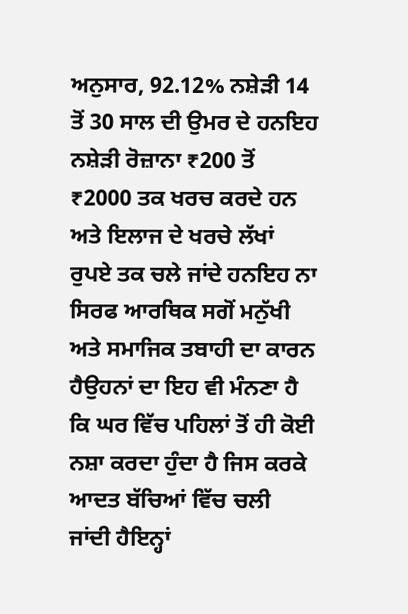ਅਨੁਸਾਰ, 92.12% ਨਸ਼ੇੜੀ 14 ਤੋਂ 30 ਸਾਲ ਦੀ ਉਮਰ ਦੇ ਹਨਇਹ ਨਸ਼ੇੜੀ ਰੋਜ਼ਾਨਾ ₹200 ਤੋਂ ₹2000 ਤਕ ਖਰਚ ਕਰਦੇ ਹਨ ਅਤੇ ਇਲਾਜ ਦੇ ਖਰਚੇ ਲੱਖਾਂ ਰੁਪਏ ਤਕ ਚਲੇ ਜਾਂਦੇ ਹਨਇਹ ਨਾ ਸਿਰਫ ਆਰਥਿਕ ਸਗੋਂ ਮਨੁੱਖੀ ਅਤੇ ਸਮਾਜਿਕ ਤਬਾਹੀ ਦਾ ਕਾਰਨ ਹੈਉਹਨਾਂ ਦਾ ਇਹ ਵੀ ਮੰਨਣਾ ਹੈ ਕਿ ਘਰ ਵਿੱਚ ਪਹਿਲਾਂ ਤੋਂ ਹੀ ਕੋਈ ਨਸ਼ਾ ਕਰਦਾ ਹੁੰਦਾ ਹੈ ਜਿਸ ਕਰਕੇ ਆਦਤ ਬੱਚਿਆਂ ਵਿੱਚ ਚਲੀ ਜਾਂਦੀ ਹੈਇਨ੍ਹਾਂ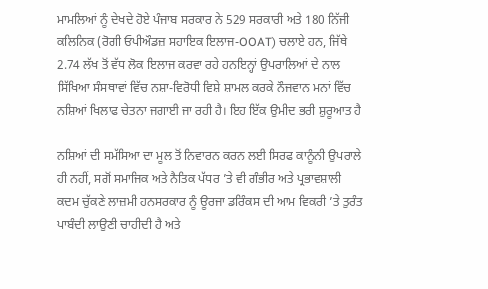ਮਾਮਲਿਆਂ ਨੂੰ ਦੇਖਦੇ ਹੋਏ ਪੰਜਾਬ ਸਰਕਾਰ ਨੇ 529 ਸਰਕਾਰੀ ਅਤੇ 180 ਨਿੱਜੀ ਕਲਿਨਿਕ (ਰੋਗੀ ਓਪੀਔਡਜ਼ ਸਹਾਇਕ ਇਲਾਜ-OOAT) ਚਲਾਏ ਹਨ, ਜਿੱਥੇ 2.74 ਲੱਖ ਤੋਂ ਵੱਧ ਲੋਕ ਇਲਾਜ ਕਰਵਾ ਰਹੇ ਹਨਇਨ੍ਹਾਂ ਉਪਰਾਲਿਆਂ ਦੇ ਨਾਲ ਸਿੱਖਿਆ ਸੰਸਥਾਵਾਂ ਵਿੱਚ ਨਸ਼ਾ-ਵਿਰੋਧੀ ਵਿਸ਼ੇ ਸ਼ਾਮਲ ਕਰਕੇ ਨੌਜਵਾਨ ਮਨਾਂ ਵਿੱਚ ਨਸ਼ਿਆਂ ਖਿਲਾਫ ਚੇਤਨਾ ਜਗਾਈ ਜਾ ਰਹੀ ਹੈ। ਇਹ ਇੱਕ ਉਮੀਦ ਭਰੀ ਸ਼ੁਰੂਆਤ ਹੈ

ਨਸ਼ਿਆਂ ਦੀ ਸਮੱਸਿਆ ਦਾ ਮੂਲ ਤੋਂ ਨਿਵਾਰਨ ਕਰਨ ਲਈ ਸਿਰਫ ਕਾਨੂੰਨੀ ਉਪਰਾਲੇ ਹੀ ਨਹੀਂ, ਸਗੋਂ ਸਮਾਜਿਕ ਅਤੇ ਨੈਤਿਕ ਪੱਧਰ ’ਤੇ ਵੀ ਗੰਭੀਰ ਅਤੇ ਪ੍ਰਭਾਵਸ਼ਾਲੀ ਕਦਮ ਚੁੱਕਣੇ ਲਾਜ਼ਮੀ ਹਨਸਰਕਾਰ ਨੂੰ ਊਰਜਾ ਡਰਿੰਕਸ ਦੀ ਆਮ ਵਿਕਰੀ ’ਤੇ ਤੁਰੰਤ ਪਾਬੰਦੀ ਲਾਉਣੀ ਚਾਹੀਦੀ ਹੈ ਅਤੇ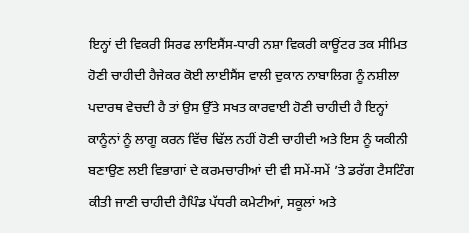ਇਨ੍ਹਾਂ ਦੀ ਵਿਕਰੀ ਸਿਰਫ ਲਾਇਸੈਂਸ-ਧਾਰੀ ਨਸ਼ਾ ਵਿਕਰੀ ਕਾਊਂਟਰ ਤਕ ਸੀਮਿਤ ਹੋਣੀ ਚਾਹੀਦੀ ਹੈਜੇਕਰ ਕੋਈ ਲਾਈਸੈਂਸ ਵਾਲੀ ਦੁਕਾਨ ਨਾਬਾਲਿਗ ਨੂੰ ਨਸ਼ੀਲਾ ਪਦਾਰਥ ਵੇਚਦੀ ਹੈ ਤਾਂ ਉਸ ਉੱਤੇ ਸਖਤ ਕਾਰਵਾਈ ਹੋਣੀ ਚਾਹੀਦੀ ਹੈ ਇਨ੍ਹਾਂ ਕਾਨੂੰਨਾਂ ਨੂੰ ਲਾਗੂ ਕਰਨ ਵਿੱਚ ਢਿੱਲ ਨਹੀਂ ਹੋਣੀ ਚਾਹੀਦੀ ਅਤੇ ਇਸ ਨੂੰ ਯਕੀਨੀ ਬਣਾਉਣ ਲਈ ਵਿਭਾਗਾਂ ਦੇ ਕਰਮਚਾਰੀਆਂ ਦੀ ਵੀ ਸਮੇਂ-ਸਮੇਂ ’ਤੇ ਡਰੱਗ ਟੈਸਟਿੰਗ ਕੀਤੀ ਜਾਣੀ ਚਾਹੀਦੀ ਹੈਪਿੰਡ ਪੱਧਰੀ ਕਮੇਟੀਆਂ, ਸਕੂਲਾਂ ਅਤੇ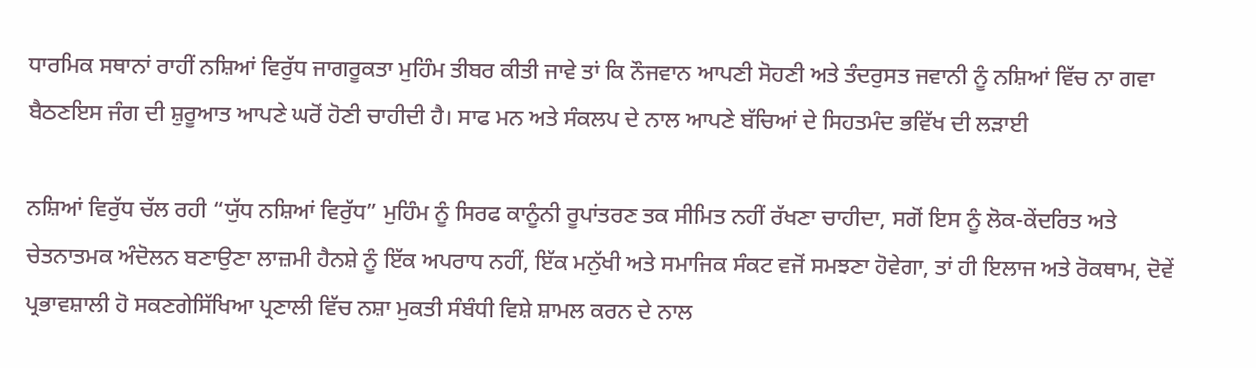ਧਾਰਮਿਕ ਸਥਾਨਾਂ ਰਾਹੀਂ ਨਸ਼ਿਆਂ ਵਿਰੁੱਧ ਜਾਗਰੂਕਤਾ ਮੁਹਿੰਮ ਤੀਬਰ ਕੀਤੀ ਜਾਵੇ ਤਾਂ ਕਿ ਨੌਜਵਾਨ ਆਪਣੀ ਸੋਹਣੀ ਅਤੇ ਤੰਦਰੁਸਤ ਜਵਾਨੀ ਨੂੰ ਨਸ਼ਿਆਂ ਵਿੱਚ ਨਾ ਗਵਾ ਬੈਠਣਇਸ ਜੰਗ ਦੀ ਸ਼ੁਰੂਆਤ ਆਪਣੇ ਘਰੋਂ ਹੋਣੀ ਚਾਹੀਦੀ ਹੈ। ਸਾਫ ਮਨ ਅਤੇ ਸੰਕਲਪ ਦੇ ਨਾਲ ਆਪਣੇ ਬੱਚਿਆਂ ਦੇ ਸਿਹਤਮੰਦ ਭਵਿੱਖ ਦੀ ਲੜਾਈ

ਨਸ਼ਿਆਂ ਵਿਰੁੱਧ ਚੱਲ ਰਹੀ “ਯੁੱਧ ਨਸ਼ਿਆਂ ਵਿਰੁੱਧ” ਮੁਹਿੰਮ ਨੂੰ ਸਿਰਫ ਕਾਨੂੰਨੀ ਰੂਪਾਂਤਰਣ ਤਕ ਸੀਮਿਤ ਨਹੀਂ ਰੱਖਣਾ ਚਾਹੀਦਾ, ਸਗੋਂ ਇਸ ਨੂੰ ਲੋਕ-ਕੇਂਦਰਿਤ ਅਤੇ ਚੇਤਨਾਤਮਕ ਅੰਦੋਲਨ ਬਣਾਉਣਾ ਲਾਜ਼ਮੀ ਹੈਨਸ਼ੇ ਨੂੰ ਇੱਕ ਅਪਰਾਧ ਨਹੀਂ, ਇੱਕ ਮਨੁੱਖੀ ਅਤੇ ਸਮਾਜਿਕ ਸੰਕਟ ਵਜੋਂ ਸਮਝਣਾ ਹੋਵੇਗਾ, ਤਾਂ ਹੀ ਇਲਾਜ ਅਤੇ ਰੋਕਥਾਮ, ਦੋਵੇਂ ਪ੍ਰਭਾਵਸ਼ਾਲੀ ਹੋ ਸਕਣਗੇਸਿੱਖਿਆ ਪ੍ਰਣਾਲੀ ਵਿੱਚ ਨਸ਼ਾ ਮੁਕਤੀ ਸੰਬੰਧੀ ਵਿਸ਼ੇ ਸ਼ਾਮਲ ਕਰਨ ਦੇ ਨਾਲ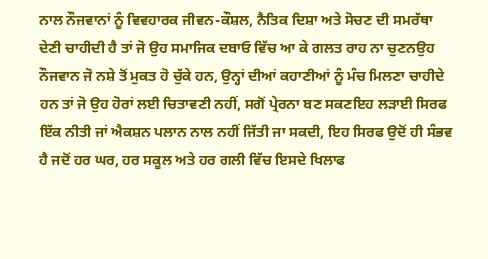ਨਾਲ ਨੌਜਵਾਨਾਂ ਨੂੰ ਵਿਵਹਾਰਕ ਜੀਵਨ-ਕੌਸ਼ਲ, ਨੈਤਿਕ ਦਿਸ਼ਾ ਅਤੇ ਸੋਚਣ ਦੀ ਸਮਰੱਥਾ ਦੇਣੀ ਚਾਹੀਦੀ ਹੈ ਤਾਂ ਜੋ ਉਹ ਸਮਾਜਿਕ ਦਬਾਓ ਵਿੱਚ ਆ ਕੇ ਗਲਤ ਰਾਹ ਨਾ ਚੁਣਨਉਹ ਨੌਜਵਾਨ ਜੋ ਨਸ਼ੇ ਤੋਂ ਮੁਕਤ ਹੋ ਚੁੱਕੇ ਹਨ, ਉਨ੍ਹਾਂ ਦੀਆਂ ਕਹਾਣੀਆਂ ਨੂੰ ਮੰਚ ਮਿਲਣਾ ਚਾਹੀਦੇ ਹਨ ਤਾਂ ਜੋ ਉਹ ਹੋਰਾਂ ਲਈ ਚਿਤਾਵਣੀ ਨਹੀਂ, ਸਗੋਂ ਪ੍ਰੇਰਨਾ ਬਣ ਸਕਣਇਹ ਲੜਾਈ ਸਿਰਫ ਇੱਕ ਨੀਤੀ ਜਾਂ ਐਕਸ਼ਨ ਪਲਾਨ ਨਾਲ ਨਹੀਂ ਜਿੱਤੀ ਜਾ ਸਕਦੀ, ਇਹ ਸਿਰਫ ਉਦੋਂ ਹੀ ਸੰਭਵ ਹੈ ਜਦੋਂ ਹਰ ਘਰ, ਹਰ ਸਕੂਲ ਅਤੇ ਹਰ ਗਲੀ ਵਿੱਚ ਇਸਦੇ ਖਿਲਾਫ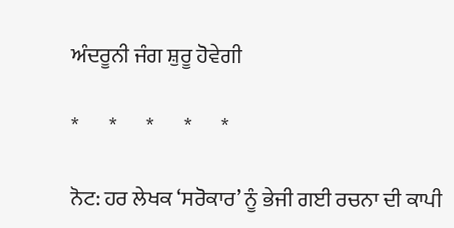ਅੰਦਰੂਨੀ ਜੰਗ ਸ਼ੁਰੂ ਹੋਵੇਗੀ

*       *       *       *       *

ਨੋਟ: ਹਰ ਲੇਖਕ ‘ਸਰੋਕਾਰ’ ਨੂੰ ਭੇਜੀ ਗਈ ਰਚਨਾ ਦੀ ਕਾਪੀ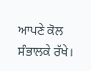ਆਪਣੇ ਕੋਲ ਸੰਭਾਲਕੇ ਰੱਖੇ।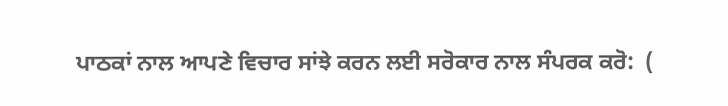ਪਾਠਕਾਂ ਨਾਲ ਆਪਣੇ ਵਿਚਾਰ ਸਾਂਝੇ ਕਰਨ ਲਈ ਸਰੋਕਾਰ ਨਾਲ ਸੰਪਰਕ ਕਰੋ:  (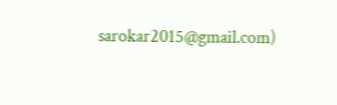sarokar2015@gmail.com)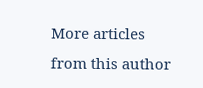More articles from this author